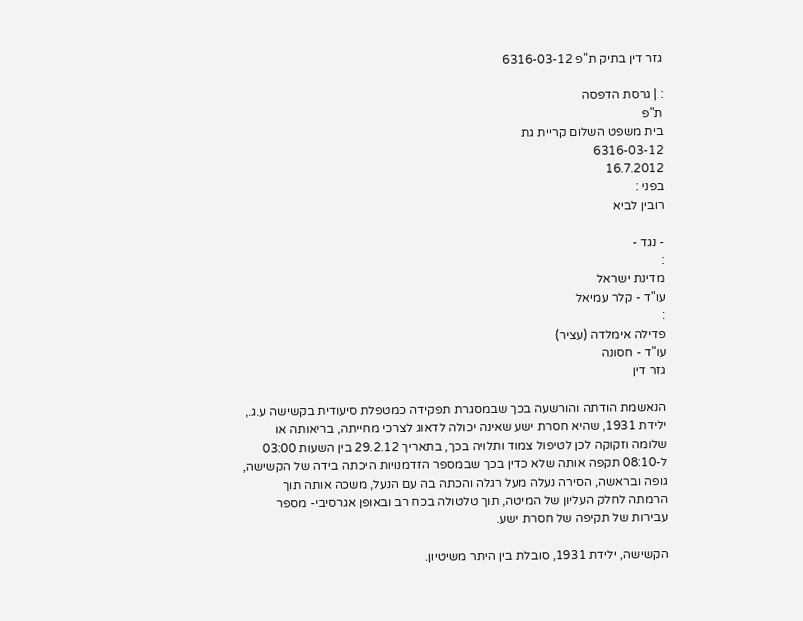גזר דין בתיק ת"פ 6316-03-12

: | גרסת הדפסה
ת"פ
בית משפט השלום קריית גת
6316-03-12
16.7.2012
בפני :
רובין לביא

- נגד -
:
מדינת ישראל
עו"ד - קלר עמיאל
:
פדילה אימלדה (עציר)
עו"ד - חסונה
גזר דין

הנאשמת הודתה והורשעה בכך שבמסגרת תפקידה כמטפלת סיעודית בקשישה ע.ג., ילידת 1931, שהיא חסרת ישע שאינה יכולה לדאוג לצרכי מחייתה, בריאותה או שלומה וזקוקה לכן לטיפול צמוד ותלויה בכך, בתאריך 29.2.12 בין השעות 03:00 ל-08:10 תקפה אותה שלא כדין בכך שבמספר הזדמנויות היכתה בידה של הקשישה, גופה ובראשה, הסירה נעלה מעל רגלה והכתה בה עם הנעל, משכה אותה תוך הרמתה לחלק העליון של המיטה, תוך טלטולה בכח רב ובאופן אגרסיבי- מספר עבירות של תקיפה של חסרת ישע.

הקשישה, ילידת 1931, סובלת בין היתר משיטיון.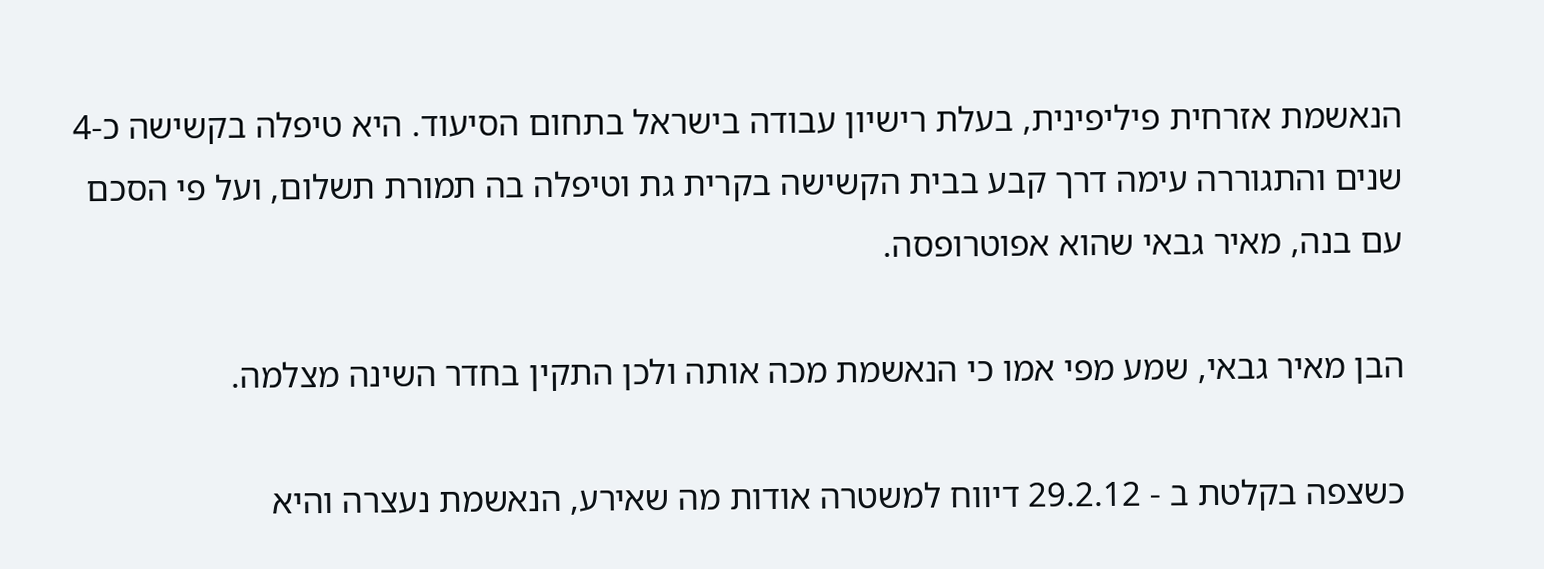הנאשמת אזרחית פיליפינית, בעלת רישיון עבודה בישראל בתחום הסיעוד. היא טיפלה בקשישה כ-4 שנים והתגוררה עימה דרך קבע בבית הקשישה בקרית גת וטיפלה בה תמורת תשלום, ועל פי הסכם עם בנה, מאיר גבאי שהוא אפוטרופסה.

הבן מאיר גבאי, שמע מפי אמו כי הנאשמת מכה אותה ולכן התקין בחדר השינה מצלמה.

כשצפה בקלטת ב - 29.2.12 דיווח למשטרה אודות מה שאירע, הנאשמת נעצרה והיא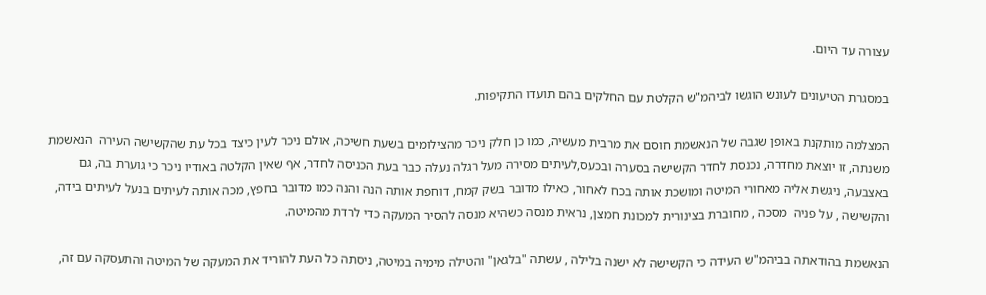עצורה עד היום.

במסגרת הטיעונים לעונש הוגשו לביהמ"ש הקלטת עם החלקים בהם תועדו התקיפות.

המצלמה מותקנת באופן שגבה של הנאשמת חוסם את מרבית מעשיה, כמו כן חלק ניכר מהצילומים בשעת חשיכה, אולם ניכר לעין כיצד בכל עת שהקשישה העירה  הנאשמת משנתה, זו יוצאת מחדרה, נכנסת לחדר הקשישה בסערה ובכעס,לעיתים מסירה מעל רגלה נעלה כבר בעת הכניסה לחדר, אף שאין הקלטה באודיו ניכר כי גוערת בה, גם באצבעה, ניגשת אליה מאחורי המיטה ומושכת אותה בכח לאחור, כאילו מדובר בשק קמח, דוחפת אותה הנה והנה כמו מדובר בחפץ, מכה אותה לעיתים בנעל לעיתים בידה, והקשישה , על פניה  מסכה , מחוברת בצינורית למכונת חמצן, נראית מנסה כשהיא מנסה להסיר המעקה כדי לרדת מהמיטה.

הנאשמת בהודאתה בביהמ"ש העידה כי הקשישה לא ישנה בלילה , עשתה "בלגאן" והטילה מימיה במיטה, ניסתה כל העת להוריד את המעקה של המיטה והתעסקה עם זה,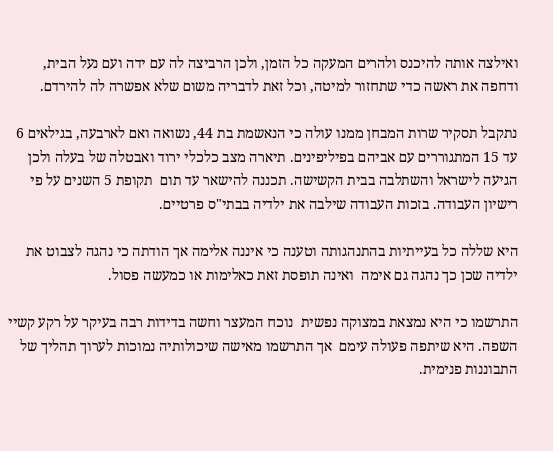ואילצה אותה להיכנס ולהרים המעקה כל הזמן, ולכן הרביצה לה עם ידה ועם נעל הבית, ודחפה את ראשה כדי שתחזור למיטה, וכל זאת לדבריה משום שלא אפשרה לה להירדם.

נתקבל תסקיר שרות המבחן ממנו עולה כי הנאשמת בת 44, נשואה ואם לארבעה, בגילאים 6 עד 15 המתגוררים עם אביהם בפיליפינים. תיארה מצב כלכלי ירוד ואבטלה של בעלה ולכן הגיעה לישראל והשתלבה בבית הקשישה. תכננה להישאר עד תום  תקופת 5 השנים על פי רישיון העבודה. בזכות העבודה שילבה את ילדיה בבתי"ס פרטיים.

היא שללה כל בעייתיות בהתנהגותה וטענה כי איננה אלימה אך הודתה כי נהגה לצבוט את ילדיה שכן כך נהגה גם אימה  ואינה תופסת זאת כאלימות או כמעשה פסול.

התרשמו כי היא נמצאת במצוקה נפשית  נוכח המעצר וחשה בדידות רבה בעיקר על רקע קשיי השפה. היא שיתפה פעולה עימם  אך התרשמו מאישה שיכולותיה נמוכות לערוך תהליך של התבוננות פנימית.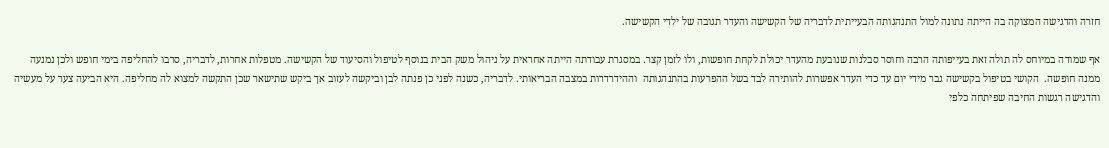חזרה והדגישה המצוקה בה הייתה נתונה למול התנהגותה הבעייתית לדבריה של הקשישה והעדר תגובה של ילדי הקשישה.

אף שמודה במיוחס לה תולה זאת בעייפותה הרבה וחוסר סבלנות שנובעת מהעדר יכולת לקחת חופשות, ולו לזמן קצר. במסגרת עבודתה הייתה אחראית על ניהול משק הבית בנוסף לטיפול והסיעוד של הקשישה. מטפלות אחרות, לדבריה, סרבו להחליפה בימי חופש ולכן נמנעה ממנה חופשה.  הקושי בטיפול בקשישה גבר מידי יום עד כדי העדר אפשרות להותירה לבד בשל ההפרעות בהתנהגותה  וההידרדרות במצבה הבריאותי. לדבריה, כשנה לפני כן פנתה לבן וביקשה לעזוב אך ביקש שתישאר שכן התקשה למצוא לה מחליפה. היא הביעה צער על מעשיה והדגישה רגשות החיבה שפיתחה כלפי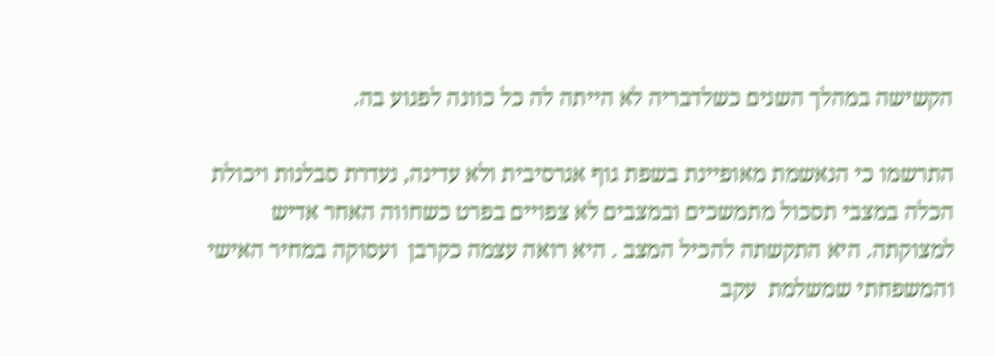הקשישה במהלך השנים כשלדבריה לא הייתה לה כל כוונה לפגוע בה.

התרשמו כי הנאשמת מאופיינת בשפת גוף אגרסיבית ולא עדינה, נעדרת סבלנות ויכולת הכלה במצבי תסכול מתמשכים ובמצבים לא צפויים בפרט כשחווה האחר אדיש למצוקתה. היא התקשתה להכיל המצב . היא רואה עצמה כקרבן  ועסוקה במחיר האישי והמשפחתי שמשלמת  עקב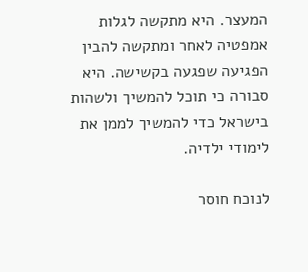המעצר. היא מתקשה לגלות אמפטיה לאחר ומתקשה להבין הפגיעה שפגעה בקשישה. היא סבורה כי תוכל להמשיך ולשהות בישראל כדי להמשיך לממן את לימודי ילדיה.

לנוכח חוסר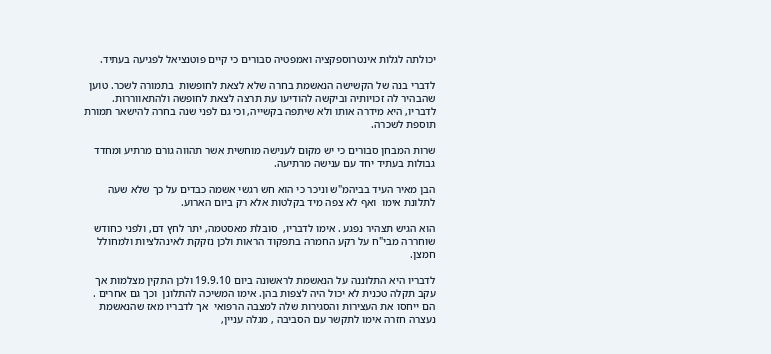יכולתה לגלות אינטרוספקציה ואמפטיה סבורים כי קיים פוטנציאל לפגיעה בעתיד.

לדברי בנה של הקשישה הנאשמת בחרה שלא לצאת לחופשות  בתמורה לשכר. טוען שהבהיר לה זכויותיה וביקשה להודיעו עת תרצה לצאת לחופשה ולהתאווררות. לדבריו, היא מידרה אותו ולא שיתפה בקשייה, וכי גם לפני שנה בחרה להישאר תמורת תוספת לשכרה.

שרות המבחן סבורים כי יש מקום לענישה מוחשית אשר תהווה גורם מרתיע ומחדד גבולות בעתיד יחד עם ענישה מרתיעה.

הבן מאיר העיד בביהמ"ש וניכר כי הוא חש רגשי אשמה כבדים על כך שלא שעה לתלונת אימו  ואף לא צפה מיד בקלטות אלא רק ביום הארוע.

הוא הגיש תצהיר נפגע . אימו לדבריו,  סובלת מאסטמה, יתר לחץ דם, ולפני כחודש שוחררה מבי"ח על רקע החמרה בתפקוד הראות ולכן נזקקת לאינהלציות ולמחולל חמצן.

לדבריו היא התלוננה על הנאשמת לראשונה ביום 19.9.10 ולכן התקין מצלמות אך עקב תקלה טכנית לא יכול היה לצפות בהן. אימו המשיכה להתלונן  וכך גם אחרים . הם ייחסו את העצירות והסגירות שלה למצבה הרפואי  אך לדבריו מאז שהנאשמת נעצרה חזרה אימו לתקשר עם הסביבה , מגלה עניין,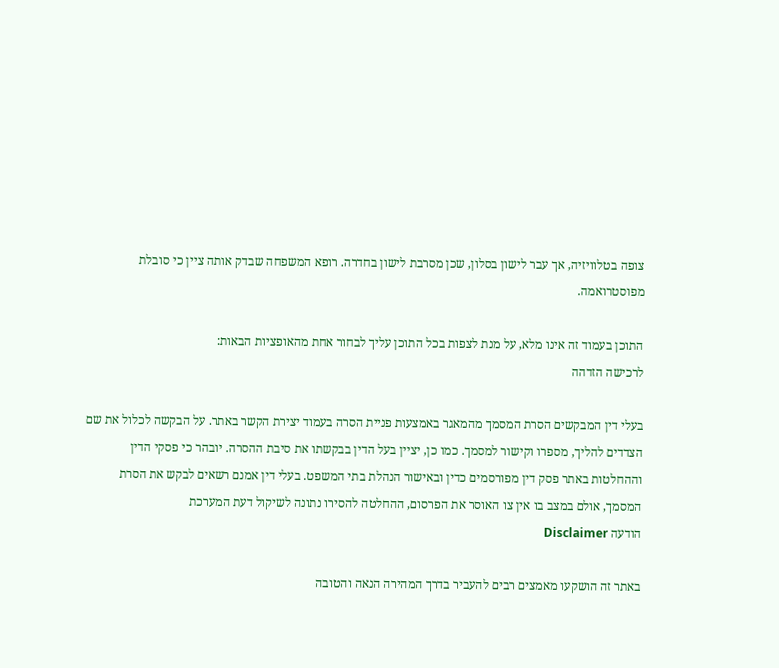צופה בטלוויזיה, אך עבר לישון בסלון, שכן מסרבת לישון בחדרה. רופא המשפחה שבדק אותה ציין כי סובלת מפוסטרואמה.

התוכן בעמוד זה אינו מלא, על מנת לצפות בכל התוכן עליך לבחור אחת מהאופציות הבאות:
לרכישה הזדהה

בעלי דין המבקשים הסרת המסמך מהמאגר באמצעות פניית הסרה בעמוד יצירת הקשר באתר. על הבקשה לכלול את שם הצדדים להליך, מספרו וקישור למסמך. כמו כן, יציין בעל הדין בבקשתו את סיבת ההסרה. יובהר כי פסקי הדין וההחלטות באתר פסק דין מפורסמים כדין ובאישור הנהלת בתי המשפט. בעלי דין אמנם רשאים לבקש את הסרת המסמך, אולם במצב בו אין צו האוסר את הפרסום, ההחלטה להסירו נתונה לשיקול דעת המערכת
הודעה Disclaimer

באתר זה הושקעו מאמצים רבים להעביר בדרך המהירה הנאה והטובה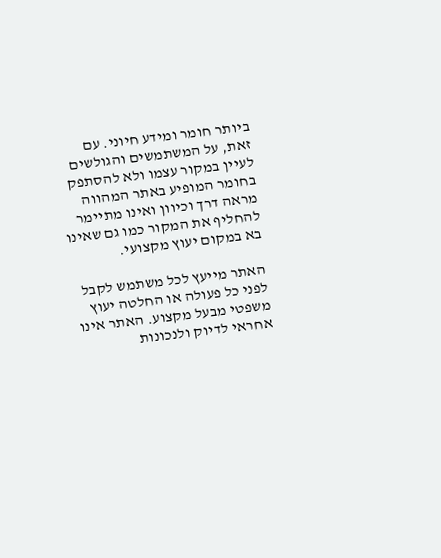ביותר חומר ומידע חיוני. עם זאת, על המשתמשים והגולשים לעיין במקור עצמו ולא להסתפק בחומר המופיע באתר המהווה מראה דרך וכיוון ואינו מתיימר להחליף את המקור כמו גם שאינו בא במקום יעוץ מקצועי.

האתר מייעץ לכל משתמש לקבל לפני כל פעולה או החלטה יעוץ משפטי מבעל מקצוע. האתר אינו אחראי לדיוק ולנכונות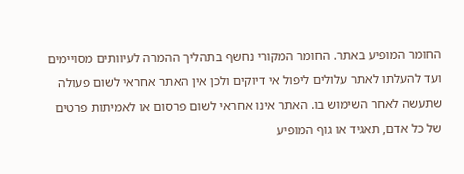החומר המופיע באתר. החומר המקורי נחשף בתהליך ההמרה לעיוותים מסויימים ועד להעלתו לאתר עלולים ליפול אי דיוקים ולכן אין האתר אחראי לשום פעולה שתעשה לאחר השימוש בו. האתר אינו אחראי לשום פרסום או לאמיתות פרטים של כל אדם, תאגיד או גוף המופיע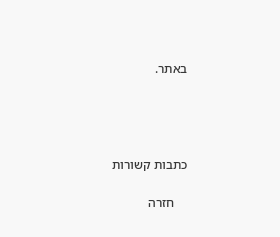באתר.




כתבות קשורות

    חזרה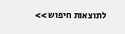לתוצאות חיפוש >>